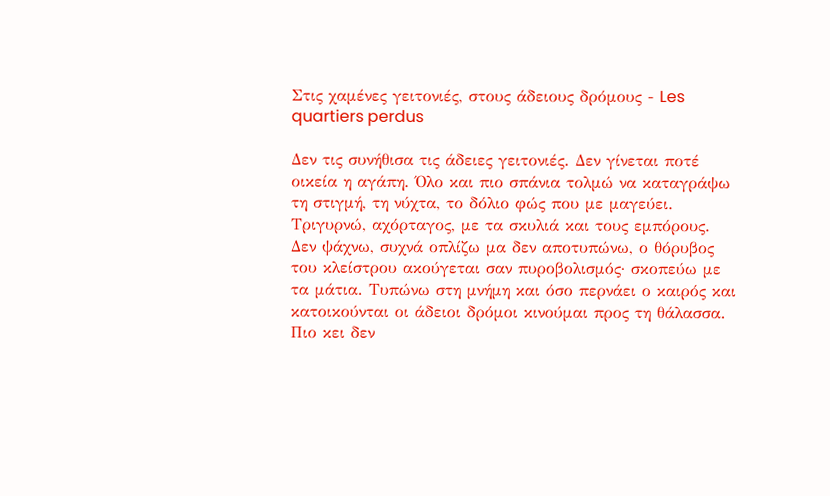Στις χαμένες γειτονιές, στους άδειους δρόμους - Les quartiers perdus

Δεν τις συνήθισα τις άδειες γειτονιές. Δεν γίνεται ποτέ οικεία η αγάπη. Όλο και πιο σπάνια τολμώ να καταγράψω τη στιγμή, τη νύχτα, το δόλιο φώς που με μαγεύει. Τριγυρνώ, αχόρταγος, με τα σκυλιά και τους εμπόρους. Δεν ψάχνω, συχνά οπλίζω μα δεν αποτυπώνω, ο θόρυβος του κλείστρου ακούγεται σαν πυροβολισμός· σκοπεύω με τα μάτια. Τυπώνω στη μνήμη και όσο περνάει ο καιρός και κατοικούνται οι άδειοι δρόμοι κινούμαι προς τη θάλασσα. Πιο κει δεν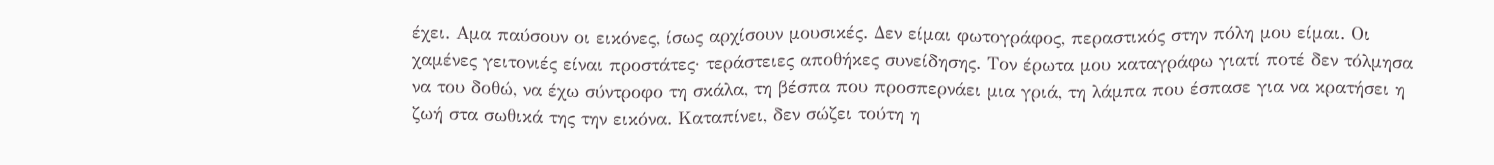έχει. Αμα παύσουν οι εικόνες, ίσως αρχίσουν μουσικές. Δεν είμαι φωτογράφος, περαστικός στην πόλη μου είμαι. Οι χαμένες γειτονιές είναι προστάτες· τεράστειες αποθήκες συνείδησης. Τον έρωτα μου καταγράφω γιατί ποτέ δεν τόλμησα να του δοθώ, να έχω σύντροφο τη σκάλα, τη βέσπα που προσπερνάει μια γριά, τη λάμπα που έσπασε για να κρατήσει η ζωή στα σωθικά της την εικόνα. Καταπίνει, δεν σώζει τούτη η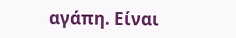αγάπη. Είναι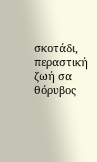σκοτάδι, περαστική ζωή σα θόρυβος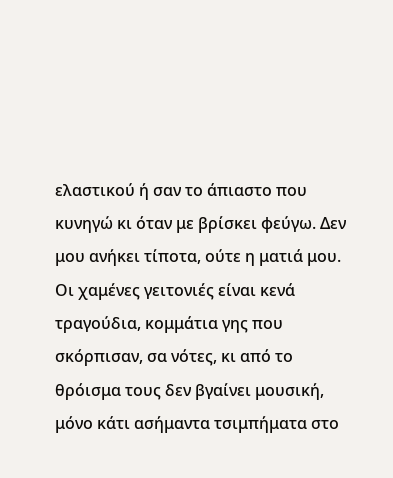ελαστικού ή σαν το άπιαστο που κυνηγώ κι όταν με βρίσκει φεύγω. Δεν μου ανήκει τίποτα, ούτε η ματιά μου. Οι χαμένες γειτονιές είναι κενά τραγούδια, κομμάτια γης που σκόρπισαν, σα νότες, κι από το θρόισμα τους δεν βγαίνει μουσική, μόνο κάτι ασήμαντα τσιμπήματα στο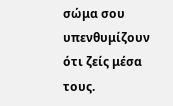σώμα σου υπενθυμίζουν ότι ζείς μέσα τους.